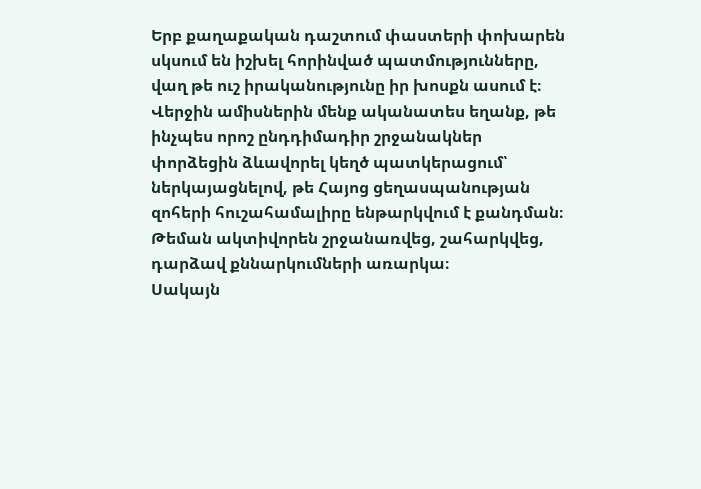Երբ քաղաքական դաշտում փաստերի փոխարեն սկսում են իշխել հորինված պատմությունները, վաղ թե ուշ իրականությունը իր խոսքն ասում է։
Վերջին ամիսներին մենք ականատես եղանք, թե ինչպես որոշ ընդդիմադիր շրջանակներ փորձեցին ձևավորել կեղծ պատկերացում՝ ներկայացնելով, թե Հայոց ցեղասպանության զոհերի հուշահամալիրը ենթարկվում է քանդման։ Թեման ակտիվորեն շրջանառվեց, շահարկվեց, դարձավ քննարկումների առարկա։
Սակայն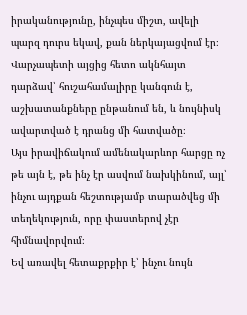իրականությունը, ինչպես միշտ, ավելի պարզ դուրս եկավ, քան ներկայացվում էր։ Վարչապետի այցից հետո ակնհայտ դարձավ՝ հուշահամալիրը կանգուն է, աշխատանքները ընթանում են, և նույնիսկ ավարտված է դրանց մի հատվածը։
Այս իրավիճակում ամենակարևոր հարցը ոչ թե այն է, թե ինչ էր ասվում նախկինում, այլ՝ ինչու այդքան հեշտությամբ տարածվեց մի տեղեկություն, որը փաստերով չէր հիմնավորվում։
Եվ առավել հետաքրքիր է՝ ինչու նույն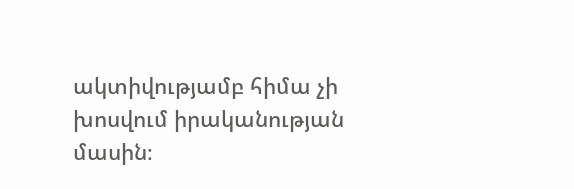ակտիվությամբ հիմա չի խոսվում իրականության մասին։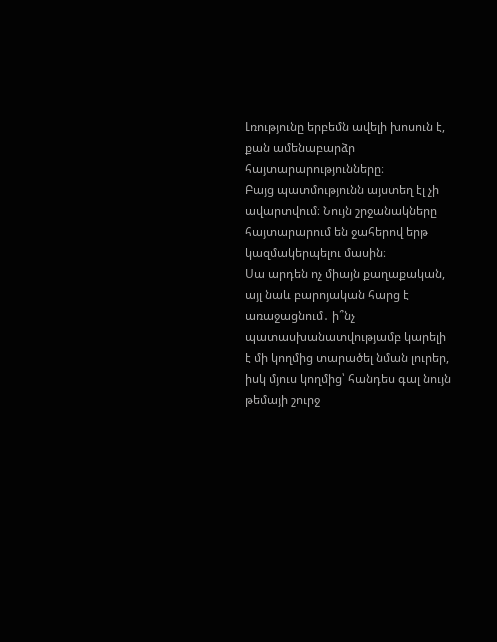Լռությունը երբեմն ավելի խոսուն է, քան ամենաբարձր հայտարարությունները։
Բայց պատմությունն այստեղ էլ չի ավարտվում։ Նույն շրջանակները հայտարարում են ջահերով երթ կազմակերպելու մասին։
Սա արդեն ոչ միայն քաղաքական, այլ նաև բարոյական հարց է առաջացնում․ ի՞նչ պատասխանատվությամբ կարելի է մի կողմից տարածել նման լուրեր, իսկ մյուս կողմից՝ հանդես գալ նույն թեմայի շուրջ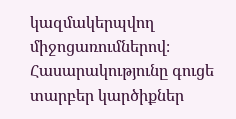կազմակերպվող միջոցառումներով։
Հասարակությունը գուցե տարբեր կարծիքներ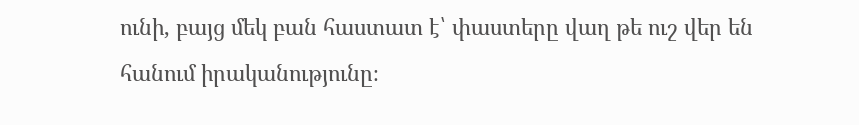ունի, բայց մեկ բան հաստատ է՝ փաստերը վաղ թե ուշ վեր են հանում իրականությունը։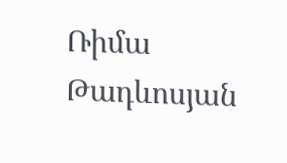Ռիմա Թադևոսյան